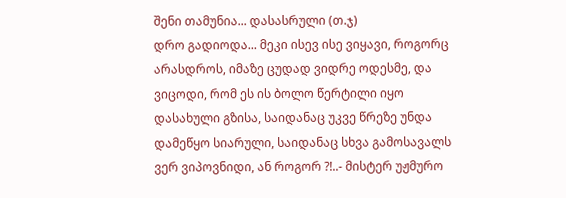შენი თამუნია... დასასრული (თ.ჯ)
დრო გადიოდა... მეკი ისევ ისე ვიყავი, როგორც არასდროს, იმაზე ცუდად ვიდრე ოდესმე, და ვიცოდი, რომ ეს ის ბოლო წერტილი იყო დასახული გზისა, საიდანაც უკვე წრეზე უნდა დამეწყო სიარული, საიდანაც სხვა გამოსავალს ვერ ვიპოვნიდი, ან როგორ ?!..- მისტერ უჟმურო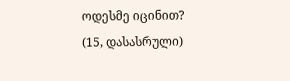ოდესმე იცინით? (15, დასასრული)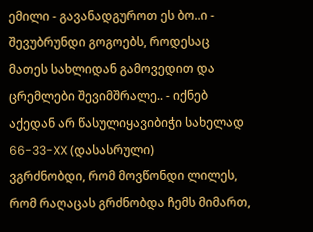ემილი - გავანადგუროთ ეს ბო..ი - შევუბრუნდი გოგოებს, როდესაც მათეს სახლიდან გამოვედით და ცრემლები შევიმშრალე.. - იქნებ აქედან არ წასულიყავიბიჭი სახელად 66-33-XX (დასასრული)
ვგრძნობდი, რომ მოვწონდი ლილეს, რომ რაღაცას გრძნობდა ჩემს მიმართ,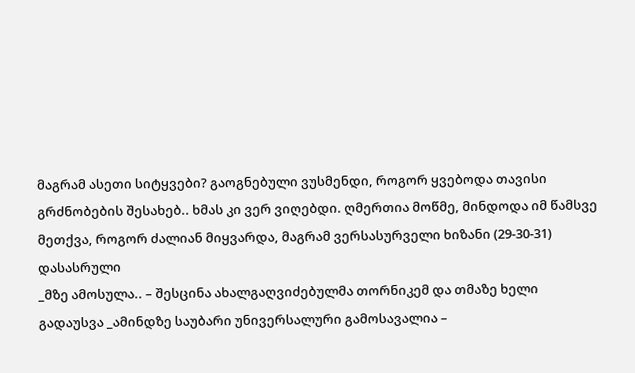მაგრამ ასეთი სიტყვები? გაოგნებული ვუსმენდი, როგორ ყვებოდა თავისი გრძნობების შესახებ.. ხმას კი ვერ ვიღებდი. ღმერთია მოწმე, მინდოდა იმ წამსვე მეთქვა, როგორ ძალიან მიყვარდა, მაგრამ ვერსასურველი ხიზანი (29-30-31) დასასრული
_მზე ამოსულა.. – შესცინა ახალგაღვიძებულმა თორნიკემ და თმაზე ხელი გადაუსვა _ამინდზე საუბარი უნივერსალური გამოსავალია –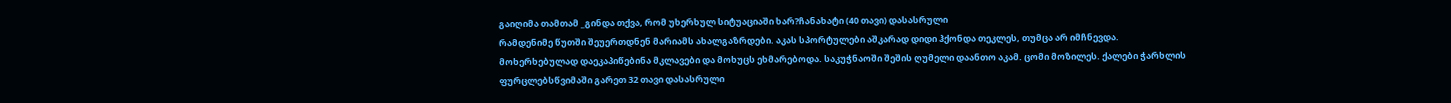გაიღიმა თამთამ _გინდა თქვა, რომ უხერხულ სიტუაციაში ხარ?ჩანახატი (40 თავი) დასასრული
რამდენიმე წუთში შეუერთდნენ მარიამს ახალგაზრდები. აკას სპორტულები აშკარად დიდი ჰქონდა თეკლეს, თუმცა არ იმჩნევდა. მოხერხებულად დაეკაპიწებინა მკლავები და მოხუცს ეხმარებოდა. საკუჭნაოში შეშის ღუმელი დაანთო აკამ. ცომი მოზილეს. ქალები ჭარხლის ფურცლებსწვიმაში გარეთ 32 თავი დასასრული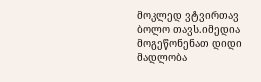მოკლედ ვტვირთავ ბოლო თავს.იმედია მოგეწონენათ დიდი მადლობა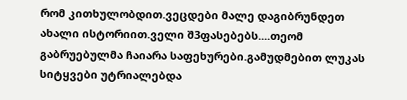რომ კითხულობდით.ვეცდები მალე დაგიბრუნდეთ ახალი ისტორიით.ველი შ3ფასებებს....თეომ გაბრუებულმა ჩაიარა საფეხურები.გამუდმებით ლუკას სიტყვები უტრიალებდა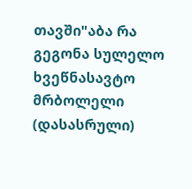თავში"აბა რა გეგონა სულელო ხვეწნასავტო მრბოლელი (დასასრული)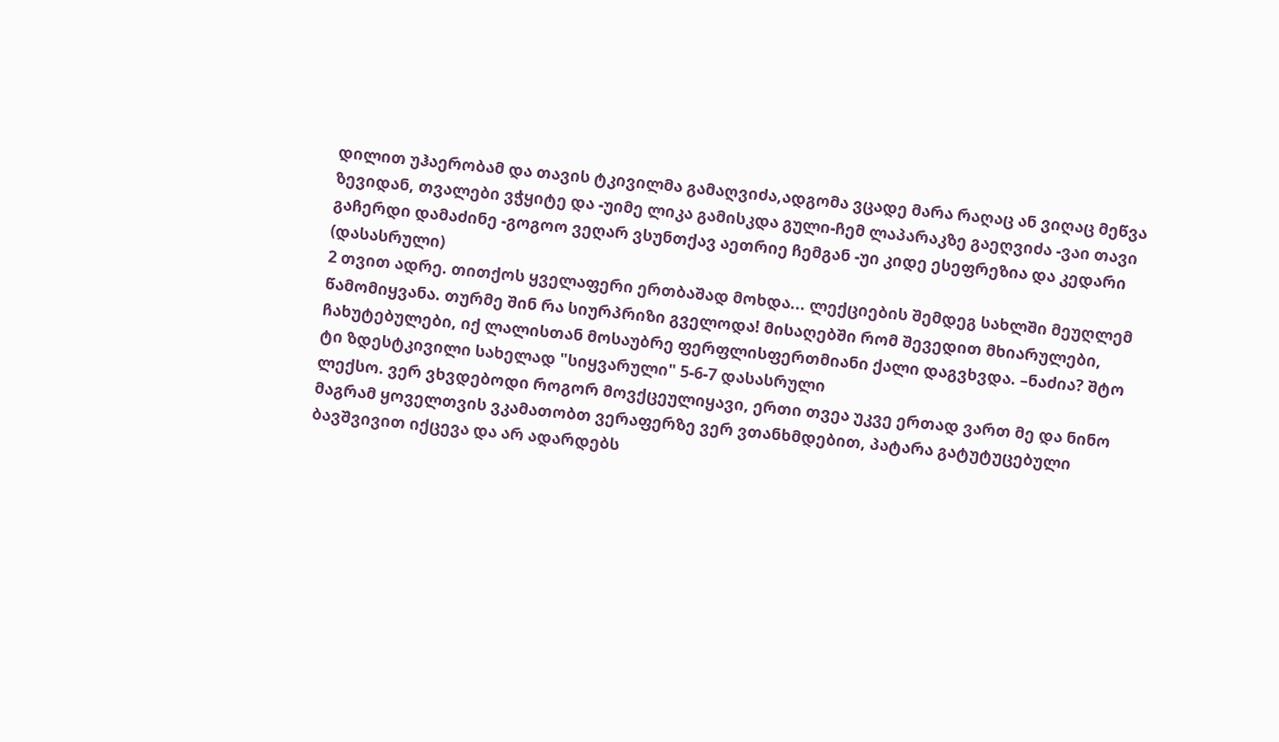დილით უჰაერობამ და თავის ტკივილმა გამაღვიძა,ადგომა ვცადე მარა რაღაც ან ვიღაც მეწვა ზევიდან, თვალები ვჭყიტე და -უიმე ლიკა გამისკდა გული-ჩემ ლაპარაკზე გაეღვიძა -ვაი თავი გაჩერდი დამაძინე -გოგოო ვეღარ ვსუნთქავ აეთრიე ჩემგან -უი კიდე ესეფრეზია და კედარი (დასასრული)
2 თვით ადრე. თითქოს ყველაფერი ერთბაშად მოხდა... ლექციების შემდეგ სახლში მეუღლემ წამომიყვანა. თურმე შინ რა სიურპრიზი გველოდა! მისაღებში რომ შევედით მხიარულები, ჩახუტებულები, იქ ლალისთან მოსაუბრე ფერფლისფერთმიანი ქალი დაგვხვდა. –ნაძია? შტო ტი ზდესტკივილი სახელად "სიყვარული" 5-6-7 დასასრული
ლექსო. ვერ ვხვდებოდი როგორ მოვქცეულიყავი, ერთი თვეა უკვე ერთად ვართ მე და ნინო მაგრამ ყოველთვის ვკამათობთ ვერაფერზე ვერ ვთანხმდებით, პატარა გატუტუცებული ბავშვივით იქცევა და არ ადარდებს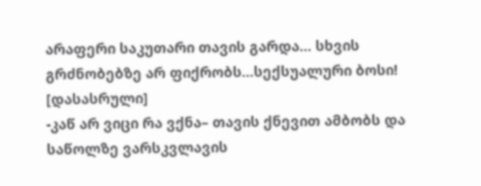არაფერი საკუთარი თავის გარდა... სხვის გრძნობებზე არ ფიქრობს...სექსუალური ბოსი! [დასასრული]
-კაწ არ ვიცი რა ვქნა– თავის ქნევით ამბობს და საწოლზე ვარსკვლავის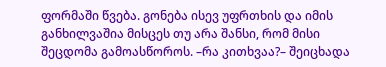ფორმაში წვება. გონება ისევ უფრთხის და იმის განხილვაშია მისცეს თუ არა შანსი, რომ მისი შეცდომა გამოასწოროს. –რა კითხვაა?– შეიცხადა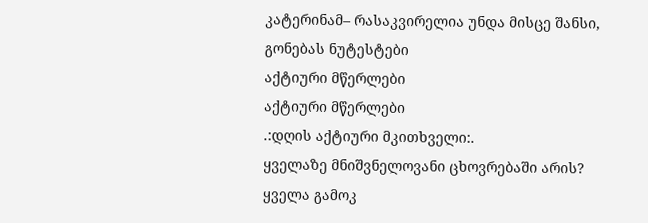კატერინამ– რასაკვირელია უნდა მისცე შანსი, გონებას ნუტესტები
აქტიური მწერლები
აქტიური მწერლები
.:დღის აქტიური მკითხველი:.
ყველაზე მნიშვნელოვანი ცხოვრებაში არის?
ყველა გამოკ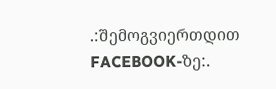.:შემოგვიერთდით FACEBOOK-ზე:.